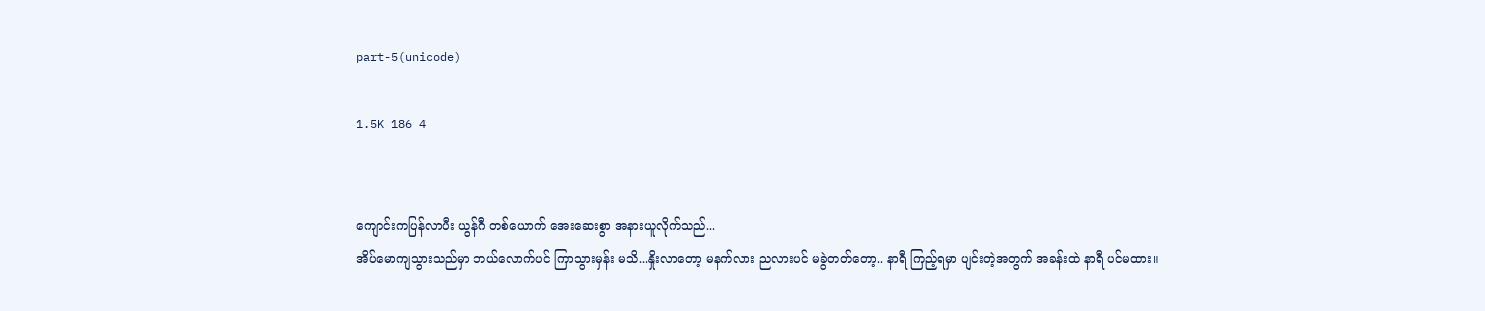part-5(unicode)

1.5K 186 4


ကျောင်းကပြန်လာပီး ယွန်ဂီ တစ်ယောက် အေးဆေးစွာ အနားယူလိုက်သည်...
အိပ်မောကျသွားသည်မှာ ဘယ်လောက်ပင် ကြာသွားမှန်း မသိ...နှိုးလာတော့ မနက်လား ညလားပင် မခွဲတတ်တော့.. နာရီ ကြည့်ရမှာ ပျင်းတဲ့အတွက် အခန်းထဲ နာရီ ပင်မထား။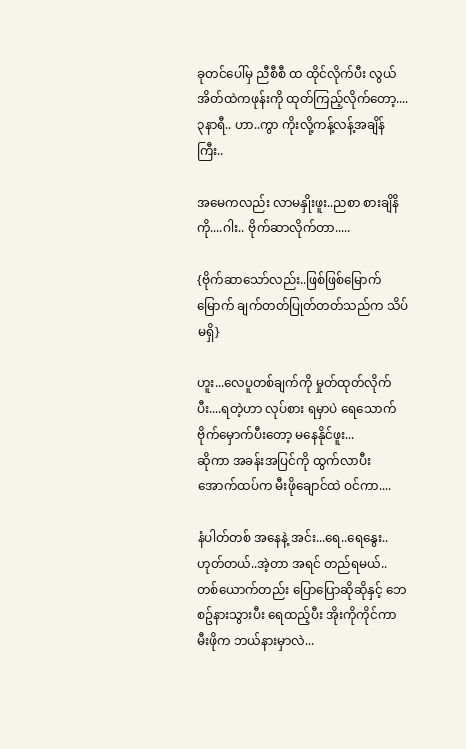ခုတင်ပေါ်မှ ညီစီစီ ထ ထိုင်လိုက်ပီး လွယ်အိတ်ထဲကဖုန်းကို ထုတ်ကြည့်လိုက်တော့....၃နာရီ.. ဟာ..ကွာ ကိုးလို့ကန့်လန့်အချိန်ကြီး..

အမေကလည်း လာမနှိုးဖူး..ညစာ စားချိနိကို....ဂါး.. ဗိုက်ဆာလိုက်တာ.....

{ဗိုက်ဆာသော်လည်း..ဖြစ်ဖြစ်မြောက်မြောက် ချက်တတ်ပြုတ်တတ်သည်က သိပ်မရှိ}

ဟူး...လေပူတစ်ချက်ကို မှုတ်ထုတ်လိုက်ပီး....ရတဲ့ဟာ လုပ်စား ရမှာပဲ ရေသောက်ဗိုက်မှောက်ပီးတော့ မနေနိုင်ဖူး...
ဆိုကာ အခန်းအပြင်ကို ထွက်လာပီး အောက်ထပ်က မီးဖိုချောင်ထဲ ဝင်ကာ....

နံပါတ်တစ် အနေနဲ့ အင်း...ရေ..ရေနွေး..ဟုတ်တယ်..အဲ့တာ အရင် တည်ရမယ်.. တစ်ယောက်တည်း ပြောပြောဆိုဆိုနှင့် ဘေစဥ်နားသွားပီး ရေထည့်ပီး အိုးကိုကိုင်ကာ မီးဖိုက ဘယ်နားမှာလဲ...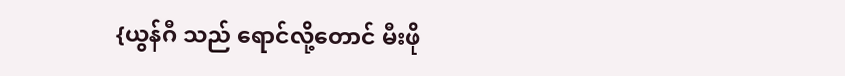{ယွန်ဂီ သည် ရောင်လို့တောင် မီးဖို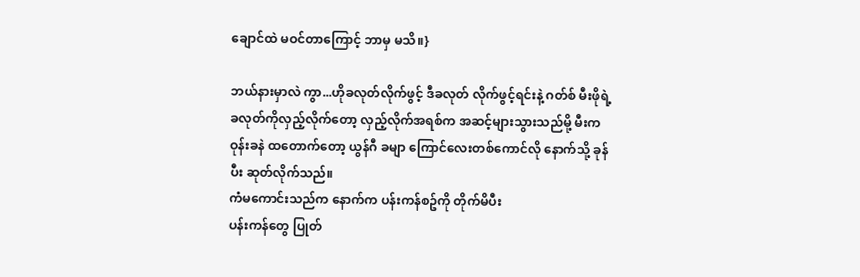ချောင်ထဲ မဝင်တာကြောင့် ဘာမှ မသိ။}

ဘယ်နားမှာလဲ ကွာ...ဟိုခလုတ်လိုက်ဖွင့် ဒီခလုတ် လိုက်ဖွင့်ရင်းနဲ့ ဂတ်စ် မီးဖိုရဲ့ ခလုတ်ကိုလှည့်လိုက်တော့ လှည့်လိုက်အရစ်က အဆင့်များသွားသည်မို့ မီးက ဝုန်းခနဲ ထတောက်တော့ ယွန်ဂီ ခမျာ ကြောင်လေးတစ်ကောင်လို နောက်သို့ ခုန်ပီး ဆုတ်လိုက်သည်။
ကံမကောင်းသည်က နောက်က ပန်းကန်စဥ်ကို တိုက်မိပီး
ပန်းကန်တွေ ပြုတ်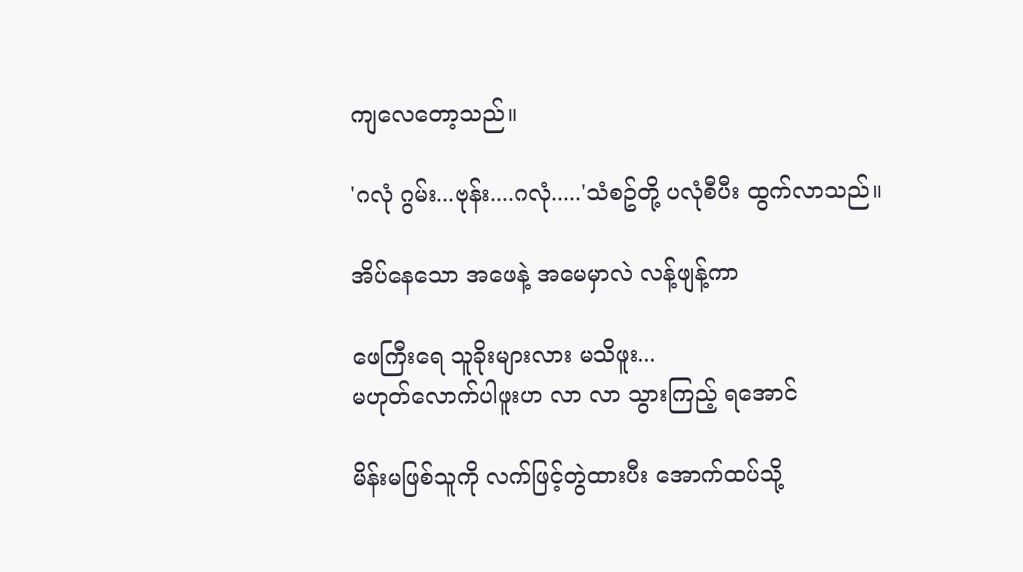ကျလေတော့သည်။

'ဂလုံ ဂွမ်း...ဗုန်း....ဂလုံ.....'သံစဥ်တို့ ပလုံစီပီး ထွက်လာသည်။

အိပ်နေသော အဖေနဲ့ အမေမှာလဲ လန့်ဖျန့်ကာ

ဖေကြီးရေ သူခိုးများလား မသိဖူး...
မဟုတ်လောက်ပါဖူးဟ လာ လာ သွားကြည့် ရအောင်

မိန်းမဖြစ်သူကို လက်ဖြင့်တွဲထားပီး အောက်ထပ်သို့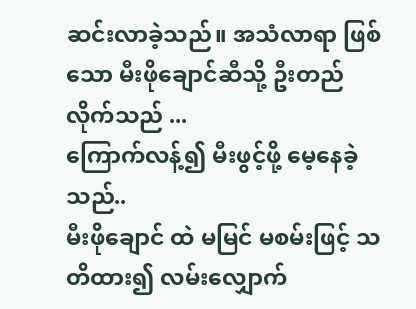ဆင်းလာခဲ့သည်။ အသံလာရာ ဖြစ်သော မီးဖိုချောင်ဆီသို့ ဦးတည်လိုက်သည် ...
ကြောက်လန့်၍ မီးဖွင့်ဖို့ မေ့နေခဲ့သည်..
မီးဖိုချောင် ထဲ မမြင် မစမ်းဖြင့် သတိထား၍ လမ်းလျှောက်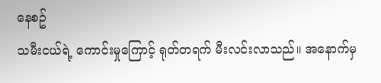နေစဥ်
သမီးငယ်ရဲ့ ကောင်းမှုကြောင့် ရုတ်တရက် မီးလင်းလာသည်။ အနောက်မှ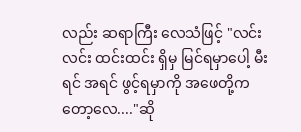လည်း ဆရာကြီး လေသံဖြင့် "လင်းလင်း ထင်းထင်း ရှိမှ မြင်ရမှာပေါ့ မီးရင် အရင် ဖွင့်ရမှာကို အဖေတို့ကတော့လေ...."ဆို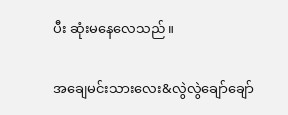ပီး ဆုံးမနေလေသည်။

အချေမင်းသားလေး&လွဲလွဲချော်ချော်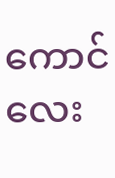ကောင်လေး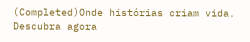(Completed)Onde histórias criam vida. Descubra agora